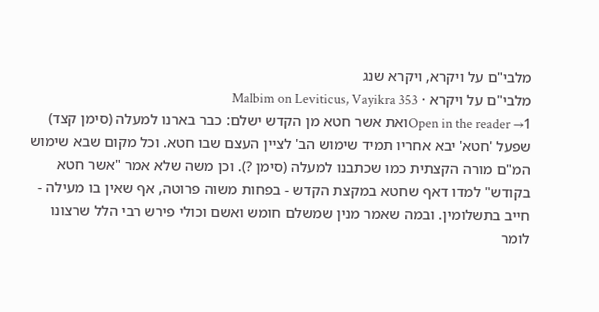מלבי"ם על ויקרא, ויקרא שנג
מלבי"ם על ויקרא · Malbim on Leviticus, Vayikra 353
Open in the reader →1ואת אשר חטא מן הקדש ישלם: כבר בארנו למעלה (סימן קצד) שפעל 'חטא' יבא אחריו תמיד שימוש הב' לציין העצם שבו חטא. וכל מקום שבא שימוש המ"ם מורה הקצתית כמו שכתבנו למעלה (סימן ?). וכן משה שלא אמר "אשר חטא בקודש" למדו דאף שחטא במקצת הקדש - בפחות משוה פרוטה, אף שאין בו מעילה - חייב בתשלומין. ובמה שאמר מנין שמשלם חומש ואשם וכולי פירש רבי הלל שרצונו לומר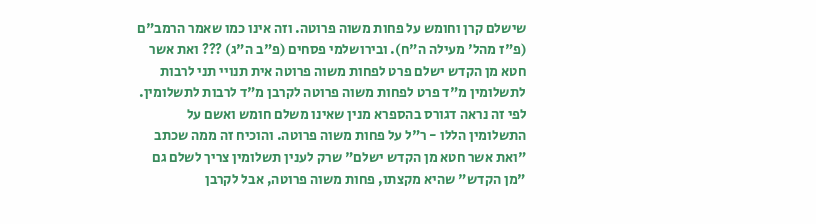שישלם קרן וחומש על פחות משוה פרוטה. וזה אינו כמו שאמר הרמב"ם (פ"ז מהל' מעילה ה"ח). ובירושלמי פסחים (פ"ב ה"ג) ??? ואת אשר חטא מן הקדש ישלם פרט לפחות משוה פרוטה אית תנויי תני לרבות לתשלומין מ"ד פרט לפחות משוה פרוטה לקרבן מ"ד לרבות לתשלומין. לפי זה נראה דגורס בהספרא מנין שאינו משלם חומש ואשם על התשלומין הללו - ר"ל על פחות משוה פרוטה. והוכיח זה ממה שכתב "ואת אשר חטא מן הקדש ישלם" שרק לענין תשלומין צריך לשלם גם "מן הקדש" שהיא מקצתו, פחות משוה פרוטה, אבל לקרבן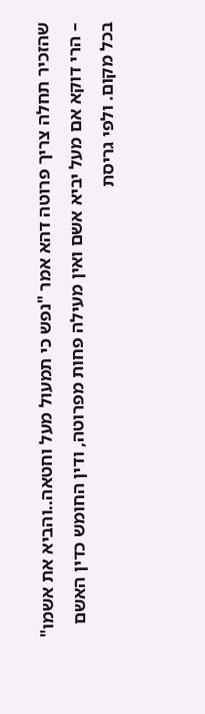שהזכיר תחלה צריך פרוטה דהא אמר "נפש כי תמעול מעל וחטאה..והביא את אשמו" – הרי דוקא אם מעל יביא אשם ואין מעילה פחות מפרוטה, ודין החומש כדין האשם בכל מקום. ולפי גריסת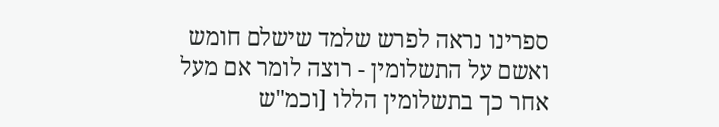ספרינו נראה לפרש שלמד שישלם חומש ואשם על התשלומין - רוצה לומר אם מעל אחר כך בתשלומין הללו [וכמ"ש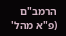הרמב"ם (פ"א מהל'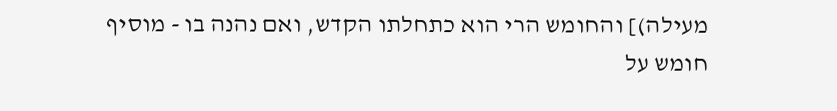מעילה)] והחומש הרי הוא כתחלתו הקדש, ואם נהנה בו - מוסיף חומש על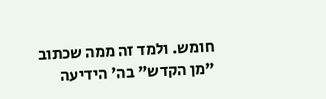חומש. ולמד זה ממה שכתוב "מן הקדש" בה' הידיעה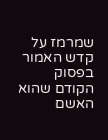שמרמז על קדש האמור בפסוק הקודם שהוא האשם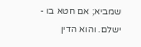שמביא; אם חטא בו - ישלם. והוא הדין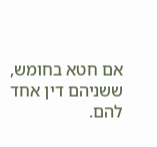אם חטא בחומש, ששניהם דין אחד להם.